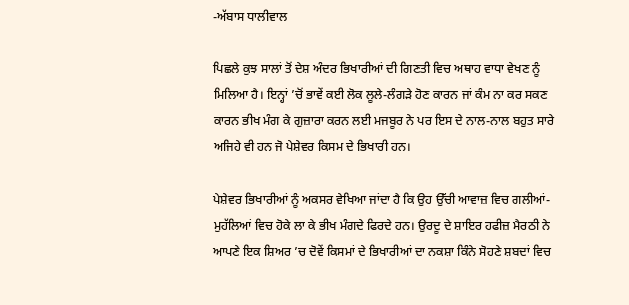-ਅੱਬਾਸ ਧਾਲੀਵਾਲ

ਪਿਛਲੇ ਕੁਝ ਸਾਲਾਂ ਤੋਂ ਦੇਸ਼ ਅੰਦਰ ਭਿਖਾਰੀਆਂ ਦੀ ਗਿਣਤੀ ਵਿਚ ਅਥਾਹ ਵਾਧਾ ਵੇਖਣ ਨੂੰ ਮਿਲਿਆ ਹੈ। ਇਨ੍ਹਾਂ ’ਚੋਂ ਭਾਵੇਂ ਕਈ ਲੋਕ ਲੂਲੇ-ਲੰਗੜੇ ਹੋਣ ਕਾਰਨ ਜਾਂ ਕੰਮ ਨਾ ਕਰ ਸਕਣ ਕਾਰਨ ਭੀਖ ਮੰਗ ਕੇ ਗੁਜ਼ਾਰਾ ਕਰਨ ਲਈ ਮਜਬੂਰ ਨੇ ਪਰ ਇਸ ਦੇ ਨਾਲ-ਨਾਲ ਬਹੁਤ ਸਾਰੇ ਅਜਿਹੇ ਵੀ ਹਨ ਜੋ ਪੇਸ਼ੇਵਰ ਕਿਸਮ ਦੇ ਭਿਖਾਰੀ ਹਨ।

ਪੇਸ਼ੇਵਰ ਭਿਖਾਰੀਆਂ ਨੂੰ ਅਕਸਰ ਵੇਖਿਆ ਜਾਂਦਾ ਹੈ ਕਿ ਉਹ ਉੱਚੀ ਆਵਾਜ਼ ਵਿਚ ਗਲੀਆਂ-ਮੁਹੱਲਿਆਂ ਵਿਚ ਹੋਕੇ ਲਾ ਕੇ ਭੀਖ ਮੰਗਦੇ ਫਿਰਦੇ ਹਨ। ਉਰਦੂ ਦੇ ਸ਼ਾਇਰ ਹਫੀਜ਼ ਮੈਰਠੀ ਨੇ ਆਪਣੇ ਇਕ ਸ਼ਿਅਰ ’ਚ ਦੋਵੇਂ ਕਿਸਮਾਂ ਦੇ ਭਿਖਾਰੀਆਂ ਦਾ ਨਕਸ਼ਾ ਕਿੰਨੇ ਸੋਹਣੇ ਸ਼ਬਦਾਂ ਵਿਚ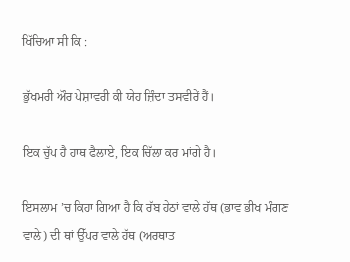ਖਿੱਚਿਆ ਸੀ ਕਿ :

ਭੁੱਖਮਰੀ ਔਰ ਪੇਸ਼ਾਵਰੀ ਕੀ ਯੇਹ ਜ਼ਿੰਦਾ ਤਸਵੀਰੇਂ ਹੈਂ।

ਇਕ ਚੁੱਪ ਹੈ ਹਾਥ ਫੈਲਾਏ, ਇਕ ਚਿੱਲਾ ਕਰ ਮਾਂਗੇ ਹੈ।

ਇਸਲਾਮ ’ਚ ਕਿਹਾ ਗਿਆ ਹੈ ਕਿ ਰੱਬ ਹੇਠਾਂ ਵਾਲੇ ਹੱਥ (ਭਾਵ ਭੀਖ ਮੰਗਣ ਵਾਲੇ) ਦੀ ਥਾਂ ਉੱਪਰ ਵਾਲੇ ਹੱਥ (ਅਰਥਾਤ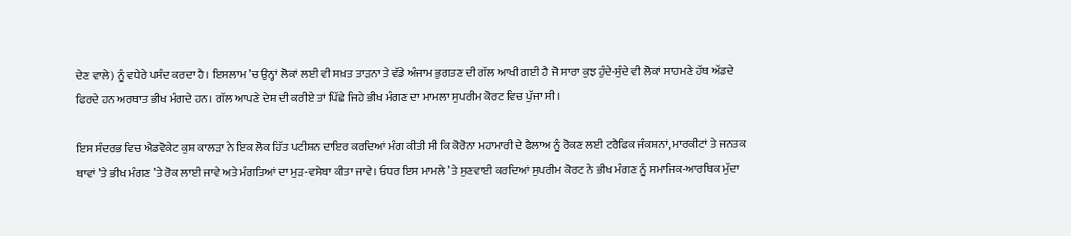ਦੇਣ ਵਾਲੇ) ਨੂੰ ਵਧੇਰੇ ਪਸੰਦ ਕਰਦਾ ਹੈ। ਇਸਲਾਮ ’ਚ ਉਨ੍ਹਾਂ ਲੋਕਾਂ ਲਈ ਵੀ ਸਖ਼ਤ ਤਾੜਨਾ ਤੇ ਵੱਡੇ ਅੰਜਾਮ ਭੁਗਤਣ ਦੀ ਗੱਲ ਆਖੀ ਗਈ ਹੈ ਜੋ ਸਾਰਾ ਕੁਝ ਹੁੰਦੇ-ਸੁੰਦੇ ਵੀ ਲੋਕਾਂ ਸਾਹਮਣੇ ਹੱਥ ਅੱਡਦੇ ਫਿਰਦੇ ਹਨ ਅਰਥਾਤ ਭੀਖ ਮੰਗਦੇ ਹਨ। ਗੱਲ ਆਪਣੇ ਦੇਸ਼ ਦੀ ਕਰੀਏ ਤਾਂ ਪਿੱਛੇ ਜਿਹੇ ਭੀਖ ਮੰਗਣ ਦਾ ਮਾਮਲਾ ਸੁਪਰੀਮ ਕੋਰਟ ਵਿਚ ਪੁੱਜਾ ਸੀ।

ਇਸ ਸੰਦਰਭ ਵਿਚ ਐਡਵੋਕੇਟ ਕੁਸ਼ ਕਾਲੜਾ ਨੇ ਇਕ ਲੋਕ ਹਿੱਤ ਪਟੀਸ਼ਨ ਦਾਇਰ ਕਰਦਿਆਂ ਮੰਗ ਕੀਤੀ ਸੀ ਕਿ ਕੋਰੋਨਾ ਮਹਾਮਾਰੀ ਦੇ ਫੈਲਾਅ ਨੂੰ ਰੋਕਣ ਲਈ ਟਰੈਫਿਕ ਜੰਕਸ਼ਨਾਂ, ਮਾਰਕੀਟਾਂ ਤੇ ਜਨਤਕ ਥਾਵਾਂ ’ਤੇ ਭੀਖ ਮੰਗਣ ’ਤੇ ਰੋਕ ਲਾਈ ਜਾਵੇ ਅਤੇ ਮੰਗਤਿਆਂ ਦਾ ਮੁੜ-ਵਸੇਬਾ ਕੀਤਾ ਜਾਵੇ। ਓਧਰ ਇਸ ਮਾਮਲੇ ’ਤੇ ਸੁਣਵਾਈ ਕਰਦਿਆਂ ਸੁਪਰੀਮ ਕੋਰਟ ਨੇ ਭੀਖ ਮੰਗਣ ਨੂੰ ਸਮਾਜਿਕ-ਆਰਥਿਕ ਮੁੱਦਾ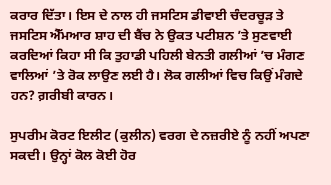ਕਰਾਰ ਦਿੱਤਾ। ਇਸ ਦੇ ਨਾਲ ਹੀ ਜਸਟਿਸ ਡੀਵਾਈ ਚੰਦਰਚੂੜ ਤੇ ਜਸਟਿਸ ਐੱਮਆਰ ਸ਼ਾਹ ਦੀ ਬੈਂਚ ਨੇ ਉਕਤ ਪਟੀਸ਼ਨ ’ਤੇ ਸੁਣਵਾਈ ਕਰਦਿਆਂ ਕਿਹਾ ਸੀ ਕਿ ਤੁਹਾਡੀ ਪਹਿਲੀ ਬੇਨਤੀ ਗਲੀਆਂ ’ਚ ਮੰਗਣ ਵਾਲਿਆਂ ’ਤੇ ਰੋਕ ਲਾਉਣ ਲਈ ਹੈ। ਲੋਕ ਗਲੀਆਂ ਵਿਚ ਕਿਉਂ ਮੰਗਦੇ ਹਨ? ਗ਼ਰੀਬੀ ਕਾਰਨ।

ਸੁਪਰੀਮ ਕੋਰਟ ਇਲੀਟ (ਕੁਲੀਨ) ਵਰਗ ਦੇ ਨਜ਼ਰੀਏ ਨੂੰ ਨਹੀਂ ਅਪਣਾ ਸਕਦੀ। ਉਨ੍ਹਾਂ ਕੋਲ ਕੋਈ ਹੋਰ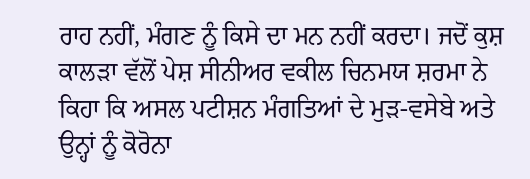ਰਾਹ ਨਹੀਂ, ਮੰਗਣ ਨੂੰ ਕਿਸੇ ਦਾ ਮਨ ਨਹੀਂ ਕਰਦਾ। ਜਦੋਂ ਕੁਸ਼ ਕਾਲੜਾ ਵੱਲੋਂ ਪੇਸ਼ ਸੀਨੀਅਰ ਵਕੀਲ ਚਿਨਮਯ ਸ਼ਰਮਾ ਨੇ ਕਿਹਾ ਕਿ ਅਸਲ ਪਟੀਸ਼ਨ ਮੰਗਤਿਆਂ ਦੇ ਮੁੜ-ਵਸੇਬੇ ਅਤੇ ਉਨ੍ਹਾਂ ਨੂੰ ਕੋਰੋਨਾ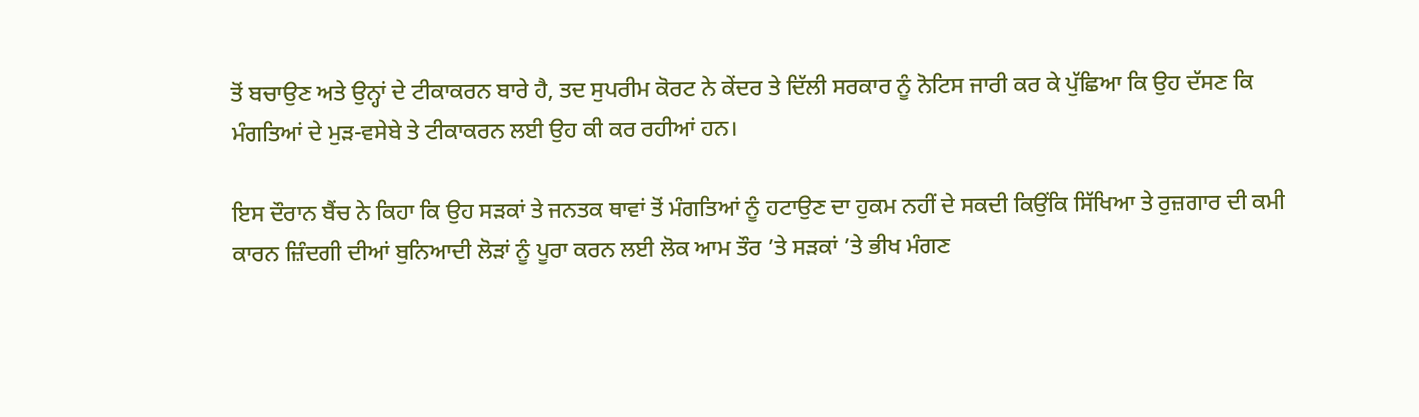ਤੋਂ ਬਚਾਉਣ ਅਤੇ ਉਨ੍ਹਾਂ ਦੇ ਟੀਕਾਕਰਨ ਬਾਰੇ ਹੈ, ਤਦ ਸੁਪਰੀਮ ਕੋਰਟ ਨੇ ਕੇਂਦਰ ਤੇ ਦਿੱਲੀ ਸਰਕਾਰ ਨੂੰ ਨੋਟਿਸ ਜਾਰੀ ਕਰ ਕੇ ਪੁੱਛਿਆ ਕਿ ਉਹ ਦੱਸਣ ਕਿ ਮੰਗਤਿਆਂ ਦੇ ਮੁੜ-ਵਸੇਬੇ ਤੇ ਟੀਕਾਕਰਨ ਲਈ ਉਹ ਕੀ ਕਰ ਰਹੀਆਂ ਹਨ।

ਇਸ ਦੌਰਾਨ ਬੈਂਚ ਨੇ ਕਿਹਾ ਕਿ ਉਹ ਸੜਕਾਂ ਤੇ ਜਨਤਕ ਥਾਵਾਂ ਤੋਂ ਮੰਗਤਿਆਂ ਨੂੰ ਹਟਾਉਣ ਦਾ ਹੁਕਮ ਨਹੀਂ ਦੇ ਸਕਦੀ ਕਿਉਂਕਿ ਸਿੱਖਿਆ ਤੇ ਰੁਜ਼ਗਾਰ ਦੀ ਕਮੀ ਕਾਰਨ ਜ਼ਿੰਦਗੀ ਦੀਆਂ ਬੁਨਿਆਦੀ ਲੋੜਾਂ ਨੂੰ ਪੂਰਾ ਕਰਨ ਲਈ ਲੋਕ ਆਮ ਤੌਰ ’ਤੇ ਸੜਕਾਂ ’ਤੇ ਭੀਖ ਮੰਗਣ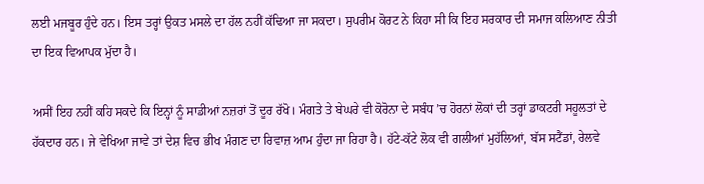ਲਈ ਮਜਬੂਰ ਹੁੰਦੇ ਹਨ। ਇਸ ਤਰ੍ਹਾਂ ਉਕਤ ਮਸਲੇ ਦਾ ਹੱਲ ਨਹੀਂ ਕੱਢਿਆ ਜਾ ਸਕਦਾ। ਸੁਪਰੀਮ ਕੋਰਟ ਨੇ ਕਿਹਾ ਸੀ ਕਿ ਇਹ ਸਰਕਾਰ ਦੀ ਸਮਾਜ ਕਲਿਆਣ ਨੀਤੀ ਦਾ ਇਕ ਵਿਆਪਕ ਮੁੱਦਾ ਹੈ।

ਅਸੀਂ ਇਹ ਨਹੀਂ ਕਹਿ ਸਕਦੇ ਕਿ ਇਨ੍ਹਾਂ ਨੂੰ ਸਾਡੀਆਂ ਨਜ਼ਰਾਂ ਤੋਂ ਦੂਰ ਰੱਖੋ। ਮੰਗਤੇ ਤੇ ਬੇਘਰੇ ਵੀ ਕੋਰੋਨਾ ਦੇ ਸਬੰਧ ’ਚ ਹੋਰਨਾਂ ਲੋਕਾਂ ਦੀ ਤਰ੍ਹਾਂ ਡਾਕਟਰੀ ਸਹੂਲਤਾਂ ਦੇ ਹੱਕਦਾਰ ਹਨ। ਜੇ ਵੇਖਿਆ ਜਾਵੇ ਤਾਂ ਦੇਸ਼ ਵਿਚ ਭੀਖ ਮੰਗਣ ਦਾ ਰਿਵਾਜ਼ ਆਮ ਹੁੰਦਾ ਜਾ ਰਿਹਾ ਹੈ। ਹੱਟੇ-ਕੱਟੇ ਲੋਕ ਵੀ ਗਲੀਆਂ ਮੁਹੱਲਿਆਂ, ਬੱਸ ਸਟੈਂਡਾਂ, ਰੇਲਵੇ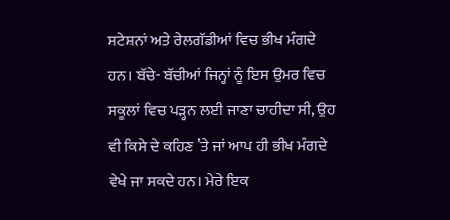ਸਟੇਸ਼ਨਾਂ ਅਤੇ ਰੇਲਗੱਡੀਆਂ ਵਿਚ ਭੀਖ ਮੰਗਦੇ ਹਨ। ਬੱਚੇ- ਬੱਚੀਆਂ ਜਿਨ੍ਹਾਂ ਨੂੰ ਇਸ ਉਮਰ ਵਿਚ ਸਕੂਲਾਂ ਵਿਚ ਪੜ੍ਹਨ ਲਈ ਜਾਣਾ ਚਾਹੀਦਾ ਸੀ, ਉਹ ਵੀ ਕਿਸੇ ਦੇ ਕਹਿਣ ’ਤੇ ਜਾਂ ਆਪ ਹੀ ਭੀਖ ਮੰਗਦੇ ਵੇਖੇ ਜਾ ਸਕਦੇ ਹਨ। ਮੇਰੇ ਇਕ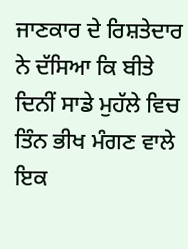ਜਾਣਕਾਰ ਦੇ ਰਿਸ਼ਤੇਦਾਰ ਨੇ ਦੱਸਿਆ ਕਿ ਬੀਤੇ ਦਿਨੀਂ ਸਾਡੇ ਮੁਹੱਲੇ ਵਿਚ ਤਿੰਨ ਭੀਖ ਮੰਗਣ ਵਾਲੇ ਇਕ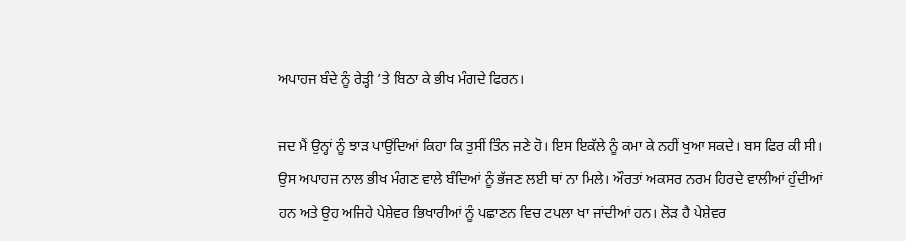ਅਪਾਹਜ ਬੰਦੇ ਨੂੰ ਰੇੜ੍ਹੀ ’ਤੇ ਬਿਠਾ ਕੇ ਭੀਖ ਮੰਗਦੇ ਫਿਰਨ।

ਜਦ ਮੈਂ ਉਨ੍ਹਾਂ ਨੂੰ ਝਾੜ ਪਾਉਂਦਿਆਂ ਕਿਹਾ ਕਿ ਤੁਸੀਂ ਤਿੰਨ ਜਣੇ ਹੋ। ਇਸ ਇਕੱਲੇ ਨੂੰ ਕਮਾ ਕੇ ਨਹੀਂ ਖੁਆ ਸਕਦੇ। ਬਸ ਫਿਰ ਕੀ ਸੀ। ਉਸ ਅਪਾਹਜ ਨਾਲ ਭੀਖ ਮੰਗਣ ਵਾਲੇ ਬੰਦਿਆਂ ਨੂੰ ਭੱਜਣ ਲਈ ਥਾਂ ਨਾ ਮਿਲੇ। ਔਰਤਾਂ ਅਕਸਰ ਨਰਮ ਹਿਰਦੇ ਵਾਲੀਆਂ ਹੁੰਦੀਆਂ ਹਨ ਅਤੇ ਉਹ ਅਜਿਹੇ ਪੇਸ਼ੇਵਰ ਭਿਖਾਰੀਆਂ ਨੂੰ ਪਛਾਣਨ ਵਿਚ ਟਪਲਾ ਖਾ ਜਾਂਦੀਆਂ ਹਨ। ਲੋੜ ਹੈ ਪੇਸ਼ੇਵਰ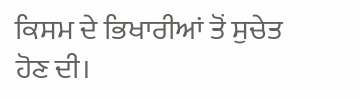ਕਿਸਮ ਦੇ ਭਿਖਾਰੀਆਂ ਤੋਂ ਸੁਚੇਤ ਹੋਣ ਦੀ।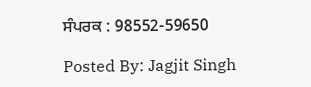ਸੰਪਰਕ : 98552-59650

Posted By: Jagjit Singh